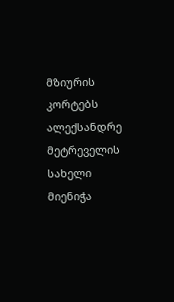მზიურის კორტებს ალექსანდრე მეტრეველის სახელი მიენიჭა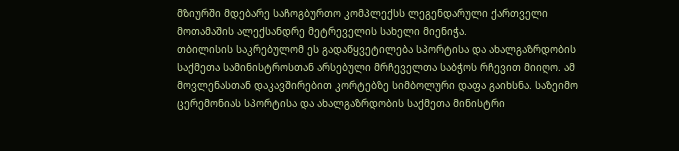მზიურში მდებარე საჩოგბურთო კომპლექსს ლეგენდარული ქართველი მოთამაშის ალექსანდრე მეტრეველის სახელი მიენიჭა.
თბილისის საკრებულომ ეს გადაწყვეტილება სპორტისა და ახალგაზრდობის საქმეთა სამინისტროსთან არსებული მრჩეველთა საბჭოს რჩევით მიიღო. ამ მოვლენასთან დაკავშირებით კორტებზე სიმბოლური დაფა გაიხსნა. საზეიმო ცერემონიას სპორტისა და ახალგაზრდობის საქმეთა მინისტრი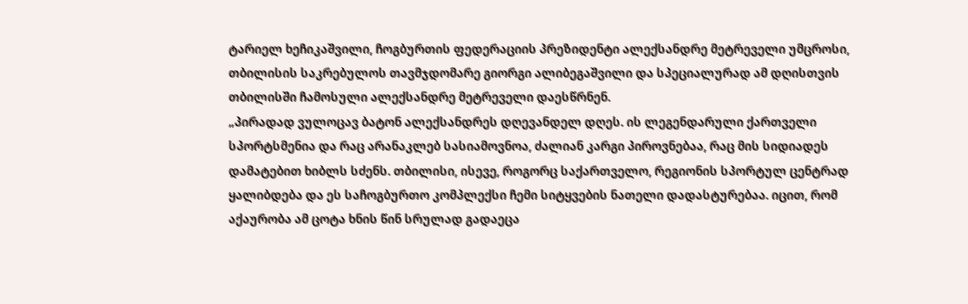ტარიელ ხეჩიკაშვილი, ჩოგბურთის ფედერაციის პრეზიდენტი ალექსანდრე მეტრეველი უმცროსი, თბილისის საკრებულოს თავმჯდომარე გიორგი ალიბეგაშვილი და სპეციალურად ამ დღისთვის თბილისში ჩამოსული ალექსანდრე მეტრეველი დაესწრნენ.
„პირადად ვულოცავ ბატონ ალექსანდრეს დღევანდელ დღეს. ის ლეგენდარული ქართველი სპორტსმენია და რაც არანაკლებ სასიამოვნოა, ძალიან კარგი პიროვნებაა, რაც მის სიდიადეს დამატებით ხიბლს სძენს. თბილისი, ისევე, როგორც საქართველო, რეგიონის სპორტულ ცენტრად ყალიბდება და ეს საჩოგბურთო კომპლექსი ჩემი სიტყვების ნათელი დადასტურებაა. იცით, რომ აქაურობა ამ ცოტა ხნის წინ სრულად გადაეცა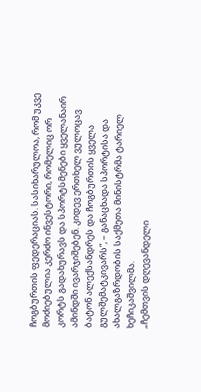ჩოგბურთის ფედერაციას. სასიხარულოა, რომ უკვე მოძიებულია კერძო ინვესტორი, რომელიც ორ კორტს გადახურავს და სპორტსმენები ყველანაირ ამინდში ივარჯიშებენ. კიდევ ერთხელ ვულოცავ ბატონ ალექსანდრეს და ჩოგბურთის ყველა გულშემატკივარს”, – განაცხადა სპორტისა და ახალგაზრდობის საქმეთა მინისტრმა ტარიელ ხეჩიკაშვილმა.
„ჩემთვის დღევანდელი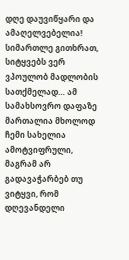დღე დაუვიწყარი და ამაღელვებელია! სიმართლე გითხრათ, სიტყვებს ვერ ვპოულობ მადლობის სათქმელად… ამ სამახსოვრო დაფაზე მართალია მხოლოდ ჩემი სახელია ამოტვიფრული, მაგრამ არ გადავაჭარბებ თუ ვიტყვი, რომ დღევანდელი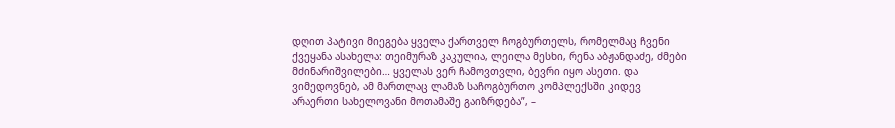დღით პატივი მიეგება ყველა ქართველ ჩოგბურთელს, რომელმაც ჩვენი ქვეყანა ასახელა: თეიმურაზ კაკულია, ლეილა მესხი, რენა აბჟანდაძე, ძმები მძინარიშვილები… ყველას ვერ ჩამოვთვლი, ბევრი იყო ასეთი. და ვიმედოვნებ, ამ მართლაც ლამაზ საჩოგბურთო კომპლექსში კიდევ არაერთი სახელოვანი მოთამაშე გაიზრდება”, –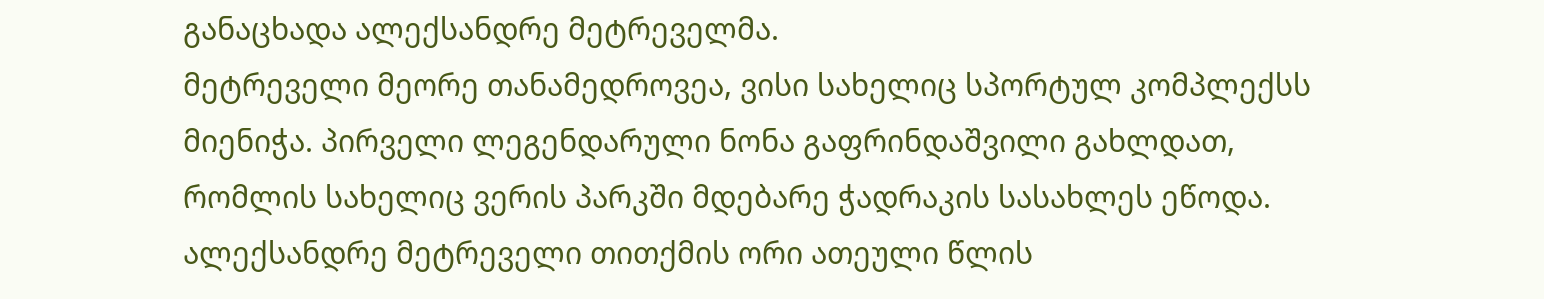განაცხადა ალექსანდრე მეტრეველმა.
მეტრეველი მეორე თანამედროვეა, ვისი სახელიც სპორტულ კომპლექსს მიენიჭა. პირველი ლეგენდარული ნონა გაფრინდაშვილი გახლდათ, რომლის სახელიც ვერის პარკში მდებარე ჭადრაკის სასახლეს ეწოდა.
ალექსანდრე მეტრეველი თითქმის ორი ათეული წლის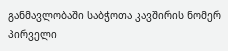განმავლობაში საბჭოთა კავშირის ნომერ პირველი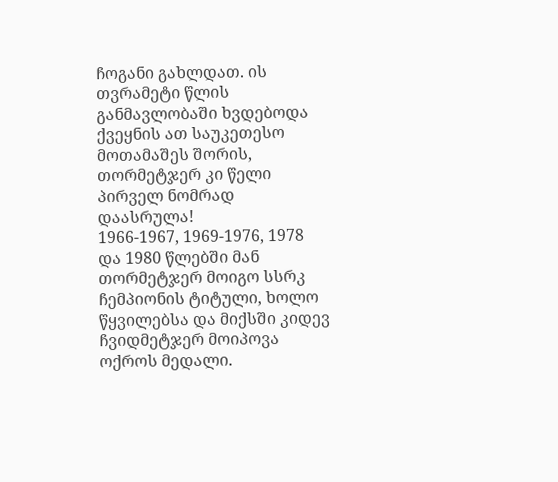ჩოგანი გახლდათ. ის თვრამეტი წლის განმავლობაში ხვდებოდა ქვეყნის ათ საუკეთესო მოთამაშეს შორის, თორმეტჯერ კი წელი პირველ ნომრად დაასრულა!
1966-1967, 1969-1976, 1978 და 1980 წლებში მან თორმეტჯერ მოიგო სსრკ ჩემპიონის ტიტული, ხოლო წყვილებსა და მიქსში კიდევ ჩვიდმეტჯერ მოიპოვა ოქროს მედალი.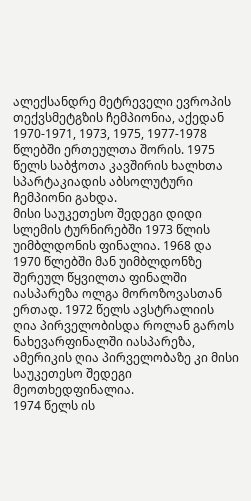ალექსანდრე მეტრეველი ევროპის თექვსმეტგზის ჩემპიონია, აქედან 1970-1971, 1973, 1975, 1977-1978 წლებში ერთეულთა შორის. 1975 წელს საბჭოთა კავშირის ხალხთა სპარტაკიადის აბსოლუტური ჩემპიონი გახდა.
მისი საუკეთესო შედეგი დიდი სლემის ტურნირებში 1973 წლის უიმბლდონის ფინალია. 1968 და 1970 წლებში მან უიმბლდონზე შერეულ წყვილთა ფინალში იასპარეზა ოლგა მოროზოვასთან ერთად. 1972 წელს ავსტრალიის ღია პირველობისდა როლან გაროს ნახევარფინალში იასპარეზა, ამერიკის ღია პირველობაზე კი მისი საუკეთესო შედეგი მეოთხედფინალია.
1974 წელს ის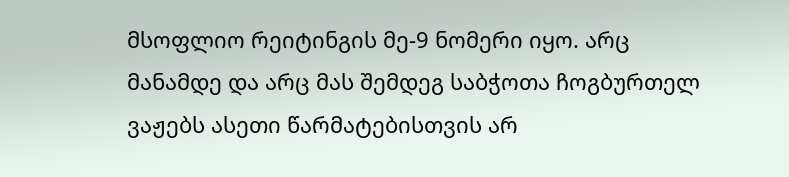მსოფლიო რეიტინგის მე-9 ნომერი იყო. არც მანამდე და არც მას შემდეგ საბჭოთა ჩოგბურთელ ვაჟებს ასეთი წარმატებისთვის არ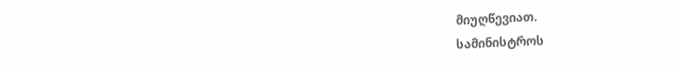მიუღწევიათ.
სამინისტროს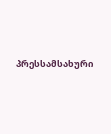პრესსამსახური